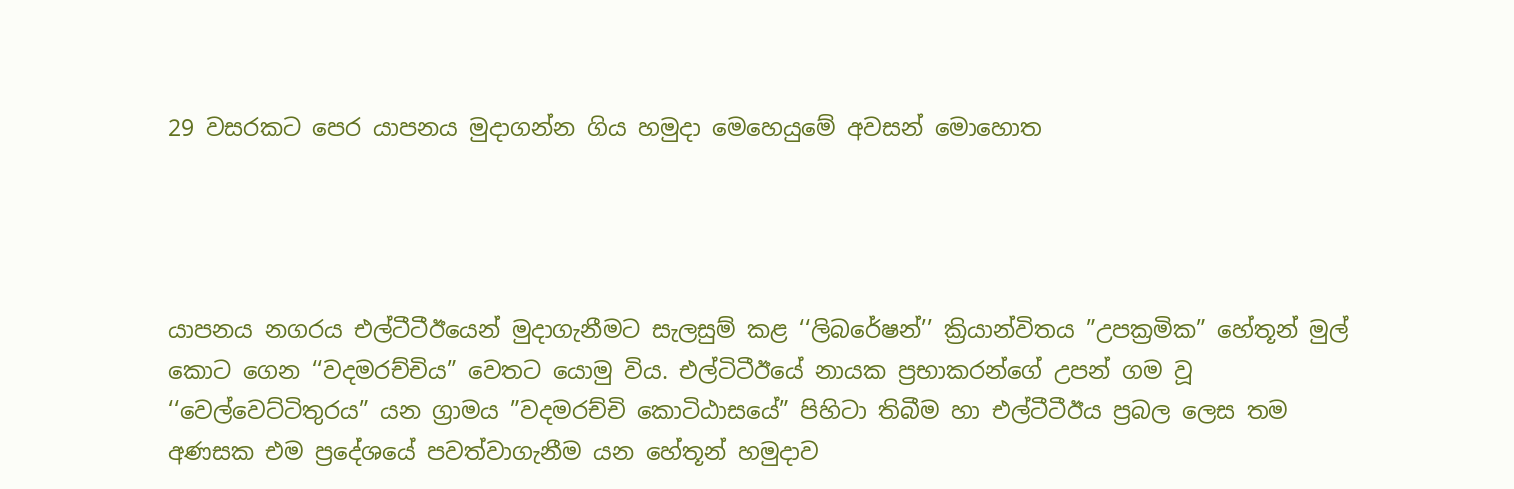29 වසරකට පෙර යාපනය මුදාගන්න ගිය හමුදා මෙහෙයුමේ අවසන් මොහොත




යාපනය නගරය එල්ටීටීඊයෙන් මුද‌ාගැනීමට සැලසුම් කළ ‘‘ලිබරේෂන්’’ ක්‍රියාන්විතය ”උපක්‍රමික” හේතූන් මුල් කොට ගෙන ‘‘වදමරච්චිය” වෙතට යොමු විය. එල්ටිටීඊයේ නායක ප්‍රභාකරන්ගේ උපන් ගම වූ ‘‘වෙල්වෙට්ටිතුරය” යන ග්‍රාමය ”වදමරච්චි කොටිඨාසයේ” පිහිටා තිබීම හා එල්ටීටීඊය ප්‍රබල ලෙස තම අණසක එම ප්‍රදේශයේ පවත්වාගැනීම යන හේතූන් හමුද‌ාව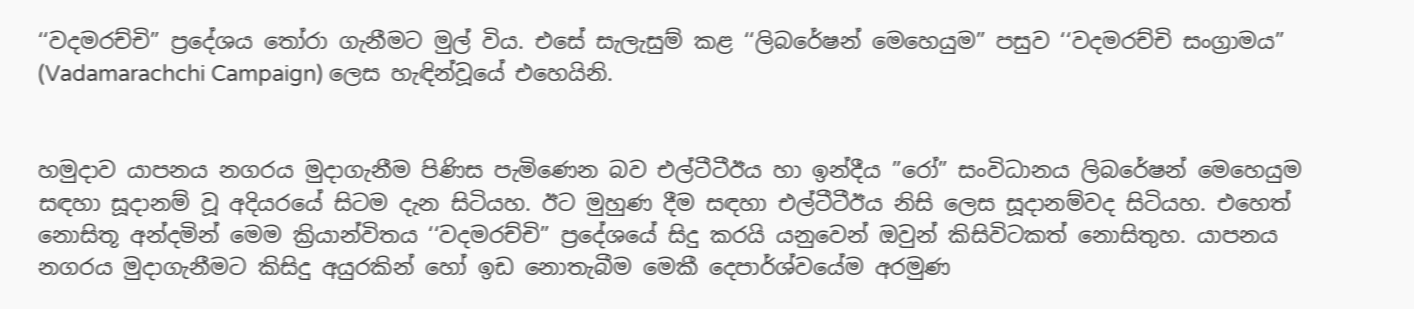‘‘වදමරච්චි” ප්‍රදේශය තෝරා ගැනීමට මුල් විය. එසේ සැලැසුම් කළ ‘‘ලිබරේෂන් මෙහෙයුම” පසුව ‘‘වදමරච්චි සංග්‍රාමය” (Vadamarachchi Campaign) ලෙස හැඳින්වූයේ එහෙයිනි.


හමුද‌ාව යාපනය නගරය මුද‌ාගැනීම පිණිස පැමිණෙන බව එල්ටීටීඊය හා ඉන්දීය ”රෝ” සංවිධානය ලිබරේෂන් මෙහෙයුම සඳහා සූද‌ානම් වූ අදියරයේ සිටම දැන සිටියහ. ඊට මුහුණ දීම සඳහා එල්ටීටීඊය නිසි ලෙස සූද‌ානම්වද සිටියහ. එහෙත් නොසිතූ අන්දමින් මෙම ක්‍රියාන්විතය ‘‘වදමරච්චි” ප්‍රදේශයේ සිදු කරයි යනුවෙන් ඔවුන් කිසිවිටකත් නොසිතුහ. යාපනය නගරය මුද‌ාගැනීමට කිසිදු අයුරකින් හෝ ඉඩ නොතැබීම මෙකී දෙපාර්ශ්වයේම අරමුණ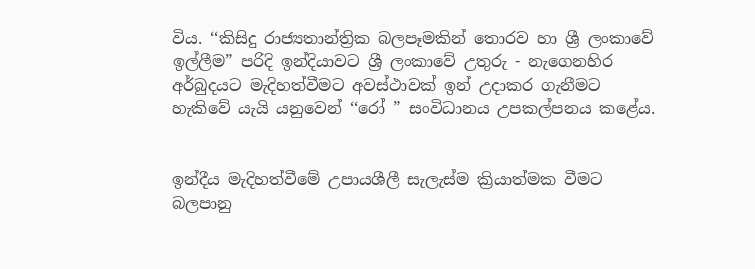විය. ‘‘කිසිදු රාජ්‍යතාන්ත්‍රික බලපෑමකින් තොරව හා ශ්‍රී ලංකාවේ ඉල්ලීම” පරිදි ඉන්දියාවට ශ්‍රී ලංකාවේ උතුරු - නැගෙනහිර අර්බුදයට මැදිහත්වීමට අවස්ථාවක් ඉන් උද‌ාකර ගැනීමට හැකිවේ යැයි යනුවෙන් ‘‘රෝ ” සංවිධානය උපකල්පනය කළේය.


ඉන්දීය මැදිහත්වීමේ උපායශීලී සැලැස්ම ක්‍රියාත්මක වීමට බලපානු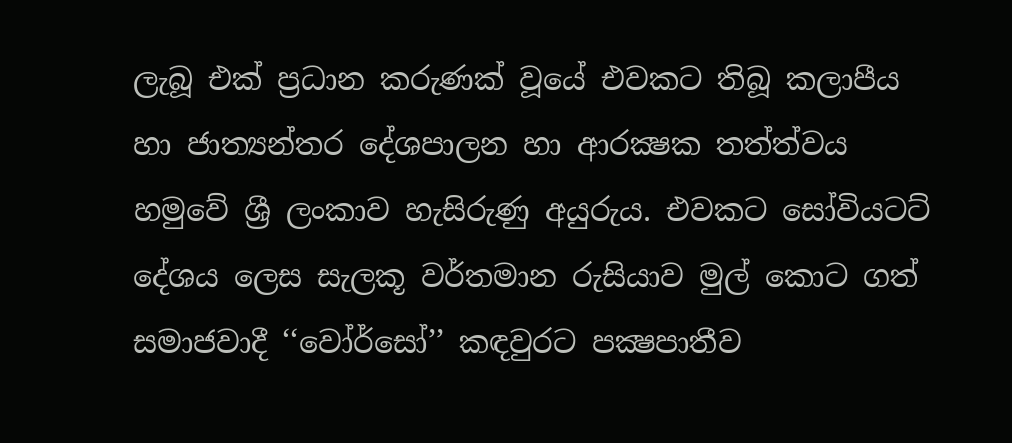ලැබූ එක් ප්‍රධාන කරුණක් වූයේ එවකට තිබූ කලාපීය හා ජාත්‍යන්තර දේශපාලන හා ආරක්‍ෂක තත්ත්වය හමුවේ ශ්‍රී ලංකාව හැසිරුණු අයුරුය. එවකට සෝවියටට් දේශය ලෙස සැලකූ වර්තමාන රුසියාව මුල් කොට ගත් සමාජවාදී ‘‘වෝර්සෝ’’ කඳවුරට පක්‍ෂපාතීව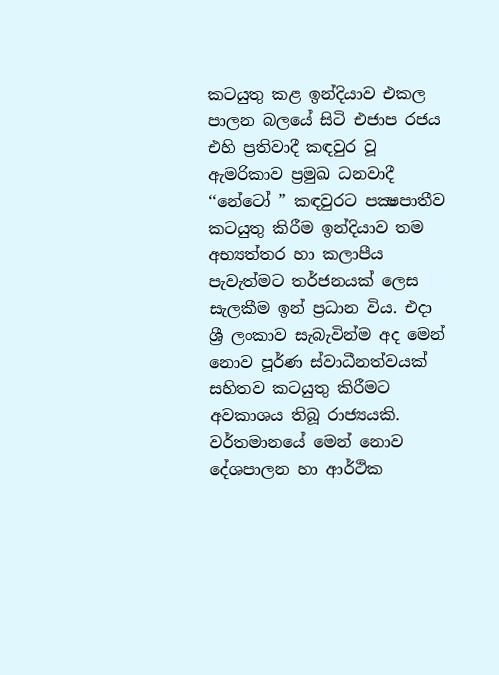කටයුතු කළ ඉන්දියාව එකල පාලන බලයේ සිටි එජාප රජය එහි ප්‍රතිවාදී කඳවුර වූ ඇමරිකාව ප්‍රමුඛ ධනවාදී ‘‘නේටෝ ” කඳවුරට පක්‍ෂපාතීව කටයුතු කිරීම ඉන්දියාව තම අභ්‍යත්තර හා කලාපීය පැවැත්මට තර්ජනයක් ලෙස සැලකීම ඉන් ප්‍රධාන විය. එද‌ා ශ්‍රී ලංකාව සැබැවින්ම අද මෙන් නොව පූර්ණ ස්වාධීනත්වයක් සහිතව කටයුතු කිරීමට අවකාශය තිබූ රාජ්‍යයකි. වර්තමානයේ මෙන් නොව දේශපාලන හා ආර්ථික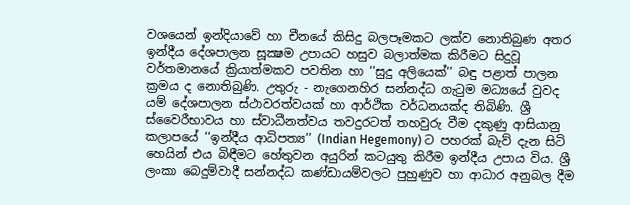වශයෙන් ඉන්දියාවේ හා චීනයේ කිසිදු බලපෑමකට ලක්ව නොතිබුණ අතර ඉන්දීය දේශපාලන සූක්‍ෂම උපායට හසුව බලාත්මක කිරීමට සිදුවූ වර්තමානයේ ක්‍රියාත්මකව පවතින හා ‘‘සුදු අලියෙක්’’ බඳු පළාත් පාලන ක්‍රමය ද නොතිබුණි. උතුරු - නැගෙනහිර සන්නද්ධ ගැටුම මධ්‍යයේ වුවද යම් දේශපාලන ස්ථාවරත්වයක් හා ආර්ථික වර්ධනයක්ද තිබිණි. ශ්‍රී ස්වෛරීභාවය හා ස්වාධීනත්වය තවදුරටත් තහවුරු වීම දකුණු ආසියානු කලාපයේ ‘‘ඉන්දීය ආධිපත්‍ය’’ (Indian Hegemony) ට පහරක් බැව් දැන සිටි හෙයින් එය බිඳීමට හේතුවන අයුරින් කටයුතු කිරීම ඉන්දීය උපාය විය. ශ්‍රී ලංකා බෙදුම්වාදී සන්නද්ධ කණ්ඩායම්වලට පුහුණුව හා ආධාර අනුබල දීම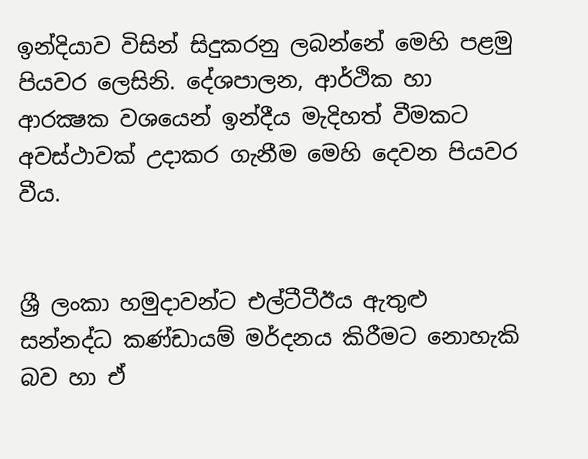ඉන්දියාව විසින් සිදුකරනු ලබන්නේ මෙහි පළමු පියවර ලෙසිනි. දේශපාලන, ආර්ථික හා ආරක්‍ෂක වශයෙන් ඉන්දීය මැදිහත් වීමකට අවස්ථාවක් උද‌ාකර ගැනීම මෙහි දෙවන පියවර වීය.


ශ්‍රී ලංකා හමුද‌ාවන්ට එල්ටීටීඊය ඇතුළු සන්නද්ධ කණ්ඩායම් මර්දනය කිරීමට නොහැකි බව හා ඒ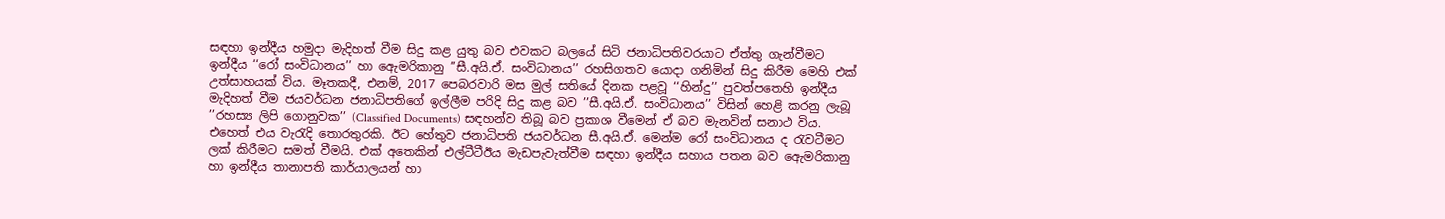සඳහා ඉන්දීය හමුද‌ා මැදිහත් වීම සිදු කළ යුතු බව එවකට බලයේ සිටි ජනාධිපතිවරයාට ඒත්තු ගැන්වීමට ඉන්දීය ‘‘රෝ සංවිධානය’’ හා ඇෙමරිකානු ’’සී.අයි.ඒ. සංවිධානය’’ රහසිගතව යොද‌ා ගනිමින් සිදු කිරීම මෙහි එක් උත්සාහයක් විය. මෑතකදී, එනම්, 2017 පෙබරවාරි මස මුල් සතියේ දිනක පළවූ ‘‘හින්දු’’ පුවත්පතෙහි ඉන්දීය මැදිහත් වීම ජයවර්ධන ජනාධිපතිගේ ඉල්ලීම පරිදි සිදු කළ බව ’’සී.අයි.ඒ. සංවිධානය’’ විසින් හෙළි කරනු ලැබූ ’’රහස්‍ය ලිපි ගොනුවක’’ (Classified Documents) සඳහන්ව තිබූ බව ප්‍රකාශ වීමෙන් ඒ බව මැනවින් සනාථ විය. එහෙත් එය වැරැදි තොරතුරකි. ඊට හේතුව ජනාධිපති ජයවර්ධන සී.අයි.ඒ. මෙන්ම රෝ සංවිධානය ද රැවටීමට ලක් කිරීමට සමත් වීමයි. එක් අතෙකින් එල්ටීටීඊය මැඩපැවැත්වීම සඳහා ඉන්දීය සහාය පතන බව ඇෙමරිකානු හා ඉන්දීය තානාපති කාර්යාලයන් හා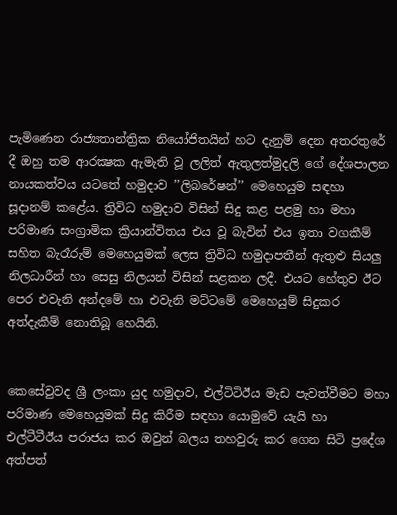පැමිණෙන රාජ්‍යතාන්ත්‍රික නියෝජිතයින් හට දැනුම් දෙන අතරතුරේ දී ඔහු තම ආරක්‍ෂක ඇමැති වූ ලලිත් ඇතුලත්මුදලි ගේ දේශපාලන නායකත්වය යටතේ හමුද‌ාව ’’ලිබරේෂන්’’ මෙහෙයුම සඳහා සූද‌ානම් කළේය. ත්‍රිවිධ හමුද‌ාව විසින් සිදු කළ පළමු හා මහා පරිමාණ සංග්‍රාමික ක්‍රියාන්විතය එය වූ බැවින් එය ඉතා වගකීම් සහිත බැරෑරුම් මෙහෙයුමක් ලෙස ත්‍රිවිධ හමුද‌ාපතීන් ඇතුළු සියලු නිලධාරීන් හා සෙසු නිලයන් විසින් සළකන ලදී. එයට හේතුව ඊට පෙර එවැනි අන්දමේ හා එවැනි මට්ටමේ මෙහෙයුම් සිදුකර අත්දැකීම් නොතිබූ හෙයිනි.


කෙසේවුවද ශ්‍රී ලංකා යුද හමුද‌ාව, එල්ටිටිඊය මැඩ පැවත්වීමට මහා පරිමාණ මෙහෙයුමක් සිදු කිරීම සඳහා යොමුවේ යැයි හා එල්ටීටීඊය පරාජය කර ඔවුන් බලය තහවුරු කර ගෙන සිටි ප්‍රදේශ අත්පත්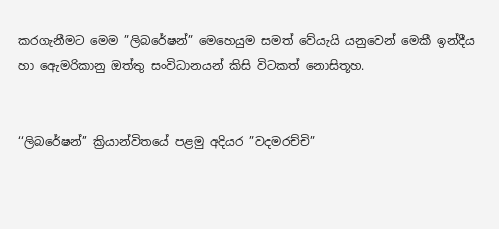කරගැනීමට මෙම ”ලිබරේෂන්” මෙහෙයුම සමත් වේයැයි යනුවෙන් මෙකී ඉන්දීය හා ඇෙමරිකානු ඔත්තු සංවිධානයන් කිසි විටකත් නොසිතූහ.


‘‘ලිබරේෂන්’’ ක්‍රියාන්විතයේ පළමු අදියර ”වදමරච්චි”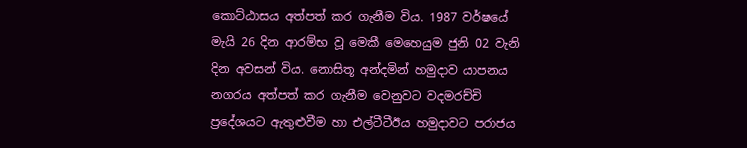කොට්ඨාසය අත්පත් කර ගැනීම විය. 1987 වර්ෂයේ මැයි 26 දින ආරම්භ වූ මෙකී මෙහෙයුම ජුනි 02 වැනි දින අවසන් විය. නොසිතූ අන්දමින් හමුද‌ාව යාපනය නගරය අත්පත් කර ගැනීම වෙනුවට වදමරච්චි ප්‍රදේශයට ඇතුළුවීම හා එල්ටීටීඊය හමුද‌ාවට පරාජය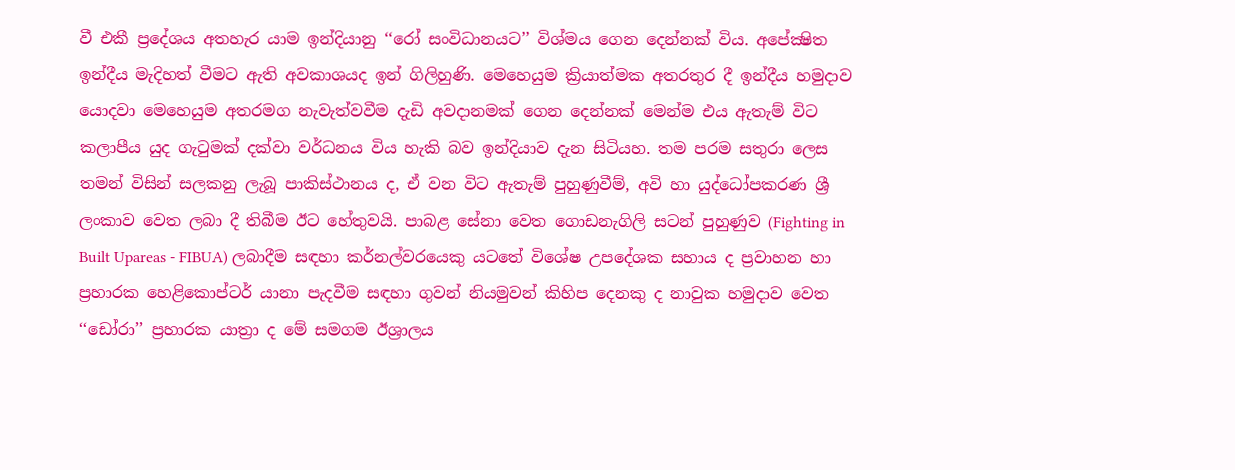වී එකී ප්‍රදේශය අතහැර යාම ඉන්දියානු ‘‘රෝ සංවිධානයට’’ විශ්මය ගෙන දෙන්නක් විය. අපේක්‍ෂිත ඉන්දීය මැදිහත් වීමට ඇති අවකාශයද ඉන් ගිලිහුණි. මෙහෙයුම ක්‍රියාත්මක අතරතුර දී ඉන්දීය හමුද‌ාව යොදවා මෙහෙයුම අතරමග නැවැත්වවීම දැඩි අවද‌ානමක් ගෙන දෙන්නක් මෙන්ම එය ඇතැම් විට කලාපීය යුද ගැටුමක් දක්වා වර්ධනය විය හැකි බව ඉන්දියාව දැන සිටියහ. තම පරම සතුරා ලෙස තමන් විසින් සලකනු ලැබූ පාකිස්ථානය ද, ඒ වන විට ඇතැම් පුහුණුවීම්, අවි හා යුද්ධෝපකරණ ශ්‍රී ලංකාව වෙත ලබා දී තිබීම ඊට හේතුවයි. පාබළ සේනා වෙත ගොඩනැගිලි සටන් පුහුණුව (Fighting in Built Upareas - FIBUA) ලබාදීම සඳහා කර්නල්වරයෙකු යටතේ විශේෂ උපදේශක සහාය ද ප්‍රවාහන හා ප්‍රහාරක හෙළිකොප්ටර් යානා පැදවීම සඳහා ගුවන් නියමුවන් කිහිප දෙනකු ද නාවුක හමුද‌ාව වෙත ‘‘ඩෝරා’’ ප්‍රහාරක යාත්‍රා ද මේ සමගම ඊශ්‍රාලය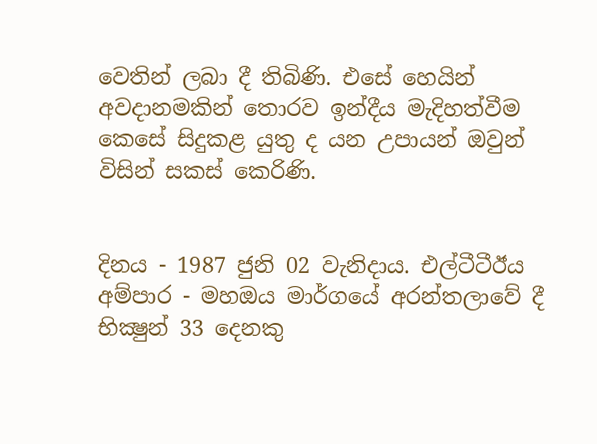වෙතින් ලබා දී තිබිණි. එසේ හෙයින් අවද‌ානමකින් තොරව ඉන්දීය මැදිහත්වීම කෙසේ සිදුකළ යුතු ද යන උපායන් ඔවුන් විසින් සකස් කෙරිණි.


දිනය - 1987 ජුනි 02 වැනිද‌ාය. එල්ටීටීඊය අම්පාර - මහඔය මාර්ගයේ අරන්තලාවේ දී භික්‍ෂුන් 33 දෙනකු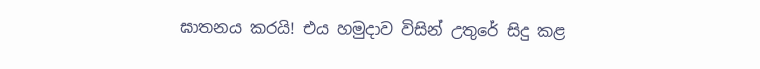ඝාතනය‍ කරයි! එය හමුද‌ාව විසින් උතුරේ සිදු කළ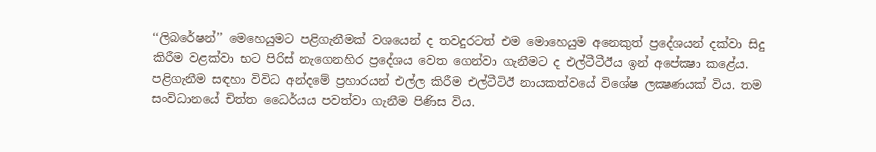‘‘ලිබරේෂන්’’ මෙහෙයුමට පළිගැනීමක් වශයෙන් ද තවදුරටත් එම මොහෙයුම අනෙකුත් ප්‍රදේශයන් දක්වා සිදු කිරීම වළක්වා භට පිරිස් නැගෙනහිර ප්‍රදේශය වෙත ගෙන්වා ගැනීමට ද එල්ටීටීඊය ඉන් අපේක්‍ෂා කළේය. පළිගැනීම සඳහා විවිධ අන්දමේ ප්‍රහාරයන් එල්ල කිරීම එල්ටීටිඊ නායකත්වයේ විශේෂ ලක්‍ෂණයක් විය. තම සංවිධානයේ චිත්ත ධෛර්යය පවත්වා ගැනීම පිණිස විය.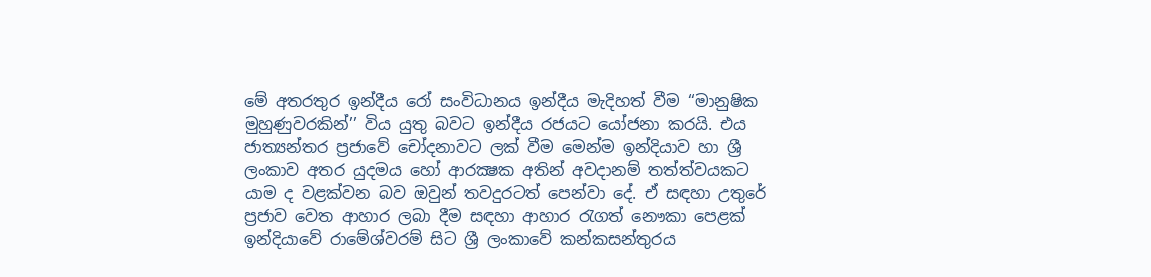මේ අතරතුර ඉන්දීය රෝ සංවිධානය ඉන්දීය මැදිහත් වීම ‘‘මානුෂික මුහුණුවරකින්’’ විය යුතු බවට ඉන්දීය රජයට යෝජනා කරයි. එය ජාත්‍යන්තර ප්‍රජාවේ චෝදනාවට ලක් වීම මෙන්ම ඉන්දියාව හා ශ්‍රී ලංකාව අතර යුදමය හෝ ආරක්‍ෂක අතින් අවද‌ානම් තත්ත්වයකට යාම ද වළක්වන බව ඔවුන් තවදුරටත් පෙන්වා දේ. ඒ සඳහා උතුරේ ප්‍රජාව වෙත ආහාර ලබා දීම සඳහා ආහාර රැගත් නෞකා පෙළක් ඉන්දියාවේ රාමේශ්වරම් සිට ශ්‍රී ලංකාවේ කන්කසන්තුරය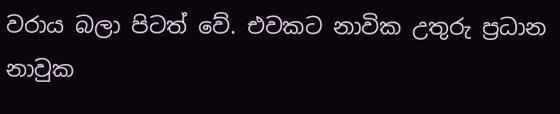වරාය බලා පිටත් වේ. එවකට නාවික උතුරු ප්‍රධාන නාවුක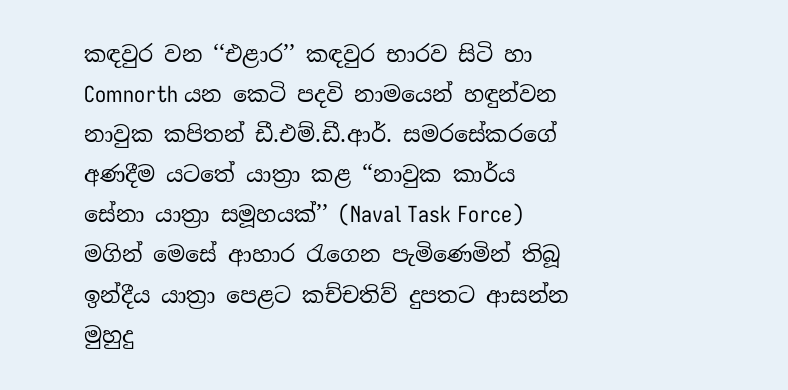කඳවුර වන ‘‘එළාර’’ කඳවුර භාරව සිටි හා Comnorth යන කෙටි පදවි නාමයෙන් හඳුන්වන නාවුක කපිතන් ඩී.එම්.ඩී.ආර්. සමරසේකරගේ අණදීම යටතේ යාත්‍රා කළ ‘‘නාවුක කාර්ය සේනා යාත්‍රා සමූහයක්’’ (Naval Task Force) මගින් මෙසේ ආහාර රැගෙන පැමිණෙමින් තිබූ ඉන්දීය යාත්‍රා පෙළට කච්චතිව් දුපතට ආසන්න මුහුදු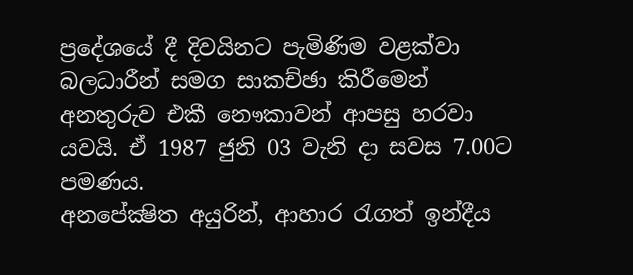ප්‍රදේශයේ දී දිවයිනට පැමිණිම වළක්වා බලධාරීන් සමග සාකච්ඡා කිරීමෙන් අනතුරුව එකී නෞකාවන් ආපසු හරවා යවයි. ඒ 1987 ජුනි 03 වැනි ද‌ා සවස 7.00ට පමණය.
අනපේක්‍ෂිත අයුරින්, ආහාර රැගත් ඉන්දීය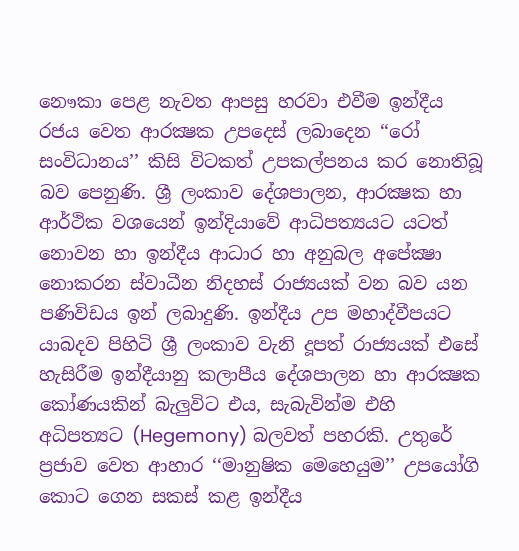නෞකා පෙළ නැවත ආපසු හරවා එවීම ඉන්දීය රජය වෙත ආරක්‍ෂක උපදෙස් ලබාදෙන ‘‘රෝ සංවිධානය’’ කිසි විටකත් උපකල්පනය කර නොතිබූ බව පෙනුණි. ශ්‍රී ලංකාව දේශපාලන, ආරක්‍ෂක හා ආර්ථික වශයෙන් ඉන්දියාවේ ආධිපත්‍යයට යටත් නොවන හා ඉන්දීය ආධාර හා අනුබල අපේක්‍ෂා නොකරන ස්වාධීන නිදහස් රාජ්‍යයක් වන බව යන පණිවිඩය ඉන් ලබාදුණි. ඉන්දීය උප මහාද්වීපයට යාබදව පිහිටි ශ්‍රී ලංකාව වැනි දූපත් රාජ්‍යයක් එසේ හැසිරීම ඉන්දීයානු කලාපීය දේශපාලන හා ආරක්‍ෂක කෝණයකින් බැලුවිට එය, සැබැවින්ම එහි අධිපත්‍යට (Hegemony) බලවත් පහරකි. උතුරේ ප්‍රජාව වෙත ආහාර ‘‘මානුෂික මෙහෙයුම’’ උපයෝගි කොට ගෙන සකස් කළ ඉන්දීය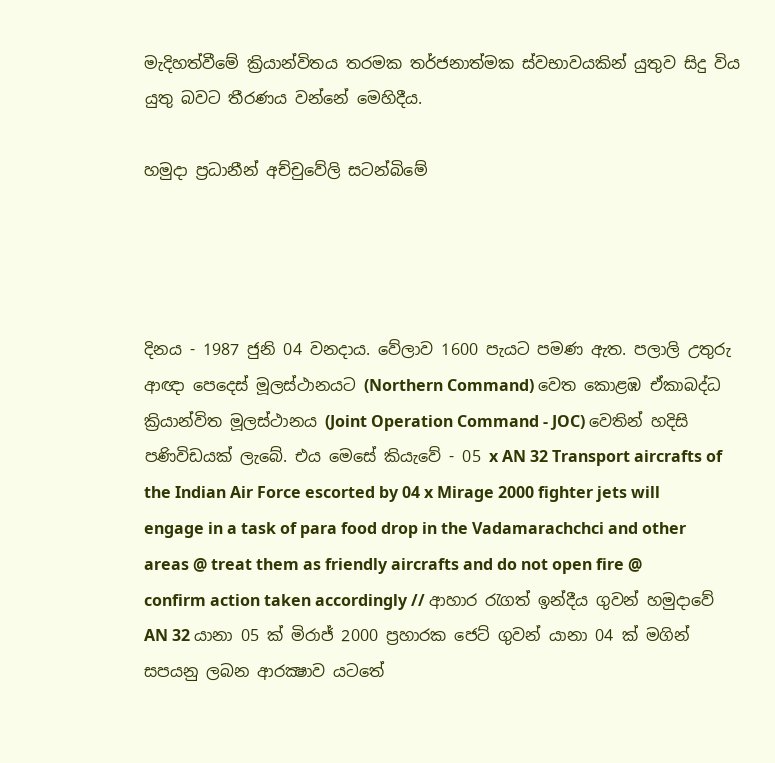මැදිහත්වීමේ ක්‍රියාන්විතය තරමක තර්ජනාත්මක ස්වභාවයකින් යුතුව සිදු විය යුතු බවට තීරණය වන්නේ මෙහිදීය.

හමුදා ප්‍රධානීන් අච්චුවේලි සටන්බිමේ




දිනය - 1987 ජුනි 04 වනදාය. වේලාව 1600 පැයට පමණ ඇත. පලාලි උතුරු ආඥා පෙදෙස් මූලස්ථානයට (Northern Command) වෙත කොළඹ ඒකාබද්ධ ක්‍රියාන්විත මූලස්ථානය (Joint Operation Command - JOC) වෙතින් හදිසි පණිවිඩයක් ලැබේ. එය මෙසේ කියැවේ - 05 x AN 32 Transport aircrafts of the Indian Air Force escorted by 04 x Mirage 2000 fighter jets will engage in a task of para food drop in the Vadamarachchci and other areas @ treat them as friendly aircrafts and do not open fire @ confirm action taken accordingly // ආහාර රැගත් ඉන්දීය ගුවන් හමුද‌ාවේ AN 32 යානා 05 ක් මිරාජ් 2000 ප්‍රහාරක ජෙට් ගුවන් යානා 04 ක් මගින් සපයනු ලබන ආරක්‍ෂාව යටතේ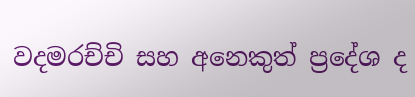වදමරච්චි සහ අනෙකුත් ප්‍රදේශ ද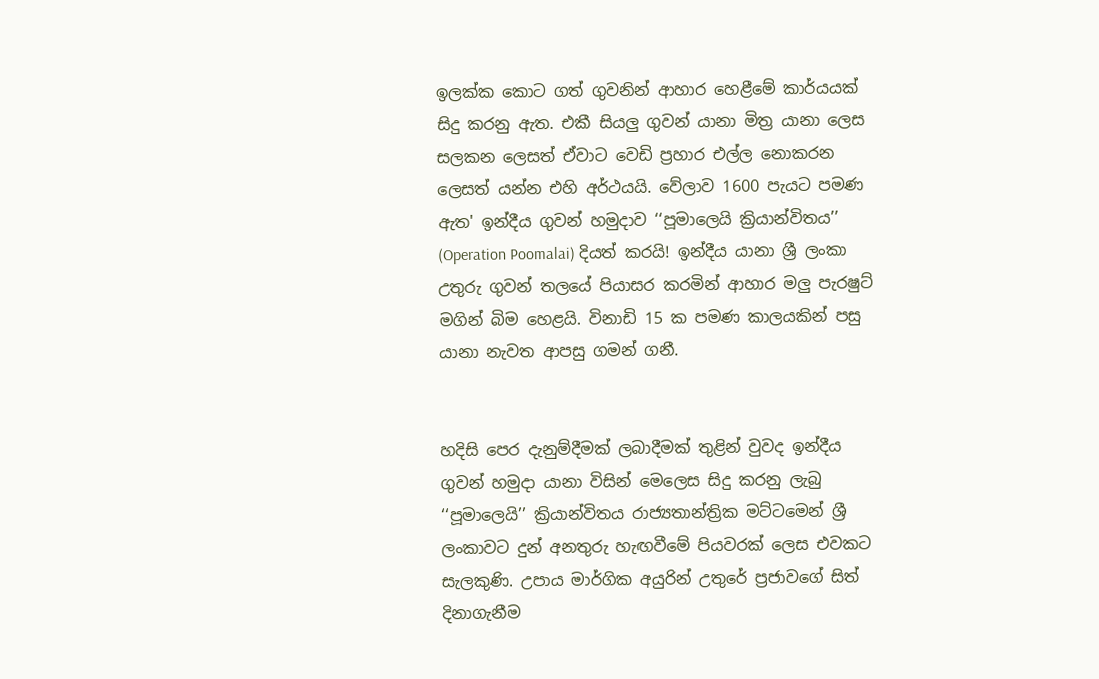ඉලක්ක කොට ගත් ගුවනින් ආහාර හෙළීමේ කාර්යයක් සිදු කරනු ඇත. එකී සියලු ගුවන් යානා මිත්‍ර යානා ලෙස සලකන ලෙසත් ඒවාට වෙඩි ප්‍රහාර එල්ල නොකරන ලෙසත් යන්න එහි අර්ථයයි. වේලාව 1600 පැයට පමණ ඇත' ඉන්දීය ගුවන් හමුද‌ාව ‘‘පූමාලෙයි ක්‍රියාන්විතය’’ (Operation Poomalai) දියත් කරයි! ඉන්දීය යානා ශ්‍රී ලංකා උතුරු ගුවන් තලයේ පියාසර කරමින් ආහාර මලු පැරෂුට් මගින් බිම හෙළයි. විනාඩි 15 ක පමණ කාලයකින් පසු යානා නැවත ආපසු ගමන් ගනී.


හදිසි පෙර දැනුම්දීමක් ලබාදීමක් තුළින් වුවද ඉන්දීය ගුවන් හමුද‌ා යානා විසින් මෙලෙස සිදු කරනු ලැබු ‘‘පූමාලෙයි’’ ක්‍රියාන්විතය රාජ්‍යතාන්ත්‍රික මට්ටමෙන් ශ්‍රී ලංකාවට දුන් අනතුරු හැඟවීමේ පියවරක් ලෙස එවකට සැලකුණි. උපාය මාර්ගික අයුරින් උතුරේ ප්‍රජාවගේ සිත් දිනාගැනීම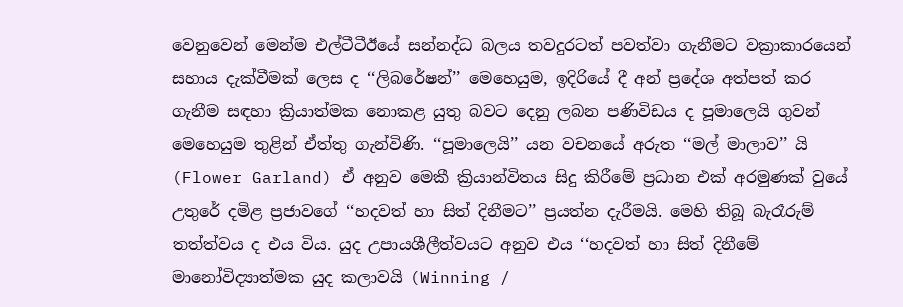වෙනුවෙන් මෙන්ම එල්ටීටීඊයේ සන්නද්ධ බලය තවදුරටත් පවත්වා ගැනීමට වක්‍රාකාරයෙන් සහාය දැක්වීමක් ලෙස ද ‘‘ලිබරේෂන්’’ මෙහෙයුම, ඉදිරියේ දී අන් ප්‍රදේශ අත්පත් කර ගැනීම සඳහා ක්‍රියාත්මක නොකළ යුතු බවට දෙනු ලබන පණිවිඩය ද පූමාලෙයි ගුවන් මෙහෙයුම තුළින් ඒත්තු ගැන්විණි. ‘‘පූමාලෙයි’’ යන වචනයේ අරුත ‘‘මල් මාලාව’’ යි (Flower Garland) ඒ අනුව මෙකී ක්‍රියාන්විතය සිදු කිරීමේ ප්‍රධාන එක් අරමුණක් වුයේ උතුරේ දමිළ ප්‍රජාවගේ ‘‘හදවත් හා සිත් දිනීමට’’ ප්‍රයත්න දැරීමයි. මෙහි තිබූ බැරෑරුම් තත්ත්වය ද එය විය. යුද උපායශීලීත්වයට අනුව එය ‘‘හදවත් හා සිත් දිනීමේ මානෝවිද්‍යාත්මක යුද කලාවයි (Winning /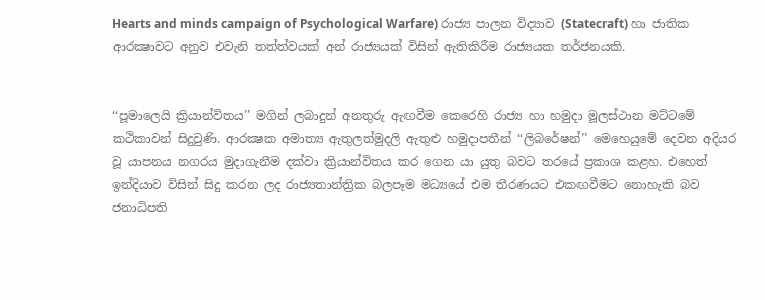Hearts and minds campaign of Psychological Warfare) රාජ්‍ය පාලන විද්‍යාව (Statecraft) හා ජාතික ආරක්‍ෂාවට අනුව එවැනි තත්ත්වයක් අන් රාජ්‍යයක් විසින් ඇතිකිරීම රාජ්‍යයක තර්ජනයකි.


‘‘පූමාලෙයි ක්‍රියාන්විතය’’ මගින් ලබාදුන් අනතුරු ඇඟවීම කෙරෙහි රාජ්‍ය හා හමුද‌ා මූලස්ථාන මට්ටමේ කථිකාවන් සිදුවුණි. ආරක්‍ෂක අමාත්‍ය ඇතුලත්මුදලි ඇතුළු හමුද‌ාපතීන් ‘‘ලිබරේෂන්’’ මෙහෙයුමේ දෙවන අදියර වූ යාපනය නගරය මුද‌ාගැනීම දක්වා ක්‍රියාන්විතය කර ගෙන යා යුතු බවට තරයේ ප්‍රකාශ කළහ. එහෙත් ඉන්දියාව විසින් සිදු කරන ලද රාජ්‍යතාන්ත්‍රික බලපෑම මධ්‍යයේ එම තීරණයට එකඟවීමට නොහැකි බව ජනාධිපති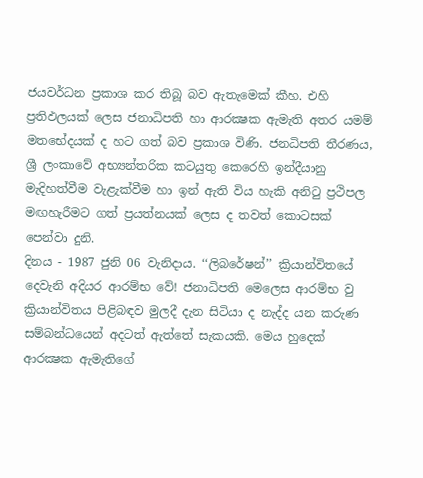ජයවර්ධන ප්‍රකාශ කර තිබූ බව ඇතැමෙක් කීහ. එහි ප්‍රතිඵලයක් ලෙස ජනාධිපති හා ආරක්‍ෂක ඇමැති අතර යමම් මතභේදයක් ද හට ගත් බව ප්‍රකාශ විණි. ජනධිපති තීරණය, ශ්‍රී ලංකාවේ අභ්‍යන්තරික කටයුතු කෙරෙහි ඉන්දීයානු මැදිහත්වීම වැළැක්වීම හා ඉන් ඇති විය හැකි අනිටු ප්‍රථිපල මඟහැරීමට ගත් ප්‍රයත්නයක් ලෙස ද තවත් කොටසක් පෙන්වා දුනි.
දිනය - 1987 ජුනි 06 වැනිද‌ාය. ‘‘ලිබරේෂන්’’ ක්‍රියාන්විතයේ දෙවැනි අදියර ආරම්භ වේ! ජනාධිපති මෙලෙස ආරම්භ වු ක්‍රියාන්විතය පිළිබඳව මුලදී දැන සිටියා ද නැද්ද යන කරුණ සම්බන්ධයෙන් අදටත් ඇත්තේ සැකයකි. මෙය හුදෙක් ආරක්‍ෂක ඇමැතිගේ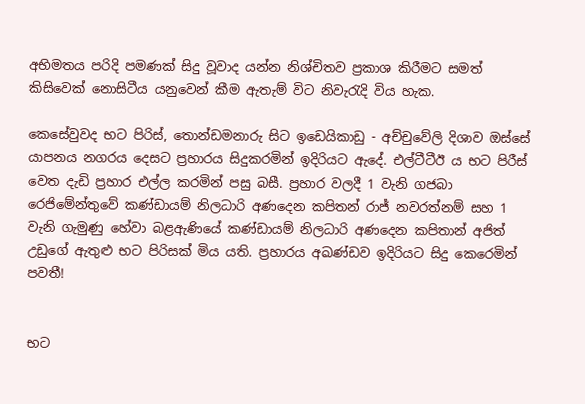අභිමතය පරිදි පමණක් සිදු වූවාද යන්න නිශ්චිතව ප්‍රකාශ කිරීමට සමත් කිසිවෙක් නොසිටීය යනුවෙන් කීම ඇතැම් විට නිවැරැදි විය හැක.

කෙසේවුවද භට පිරිස්, තොන්ඩමනාරු සිට ඉඩෙයිකාඩු - අච්චුවේලි දිශාව ඔස්සේ යාපනය නගරය දෙසට ප්‍රහාරය සිදුකරමින් ඉදිරියට ඇදේ. එල්ටීටීඊ ය භට පිරීස් වෙත දැඩි ප්‍රහාර එල්ල කරමින් පසු බසී. ප්‍රහාර වලදී 1 වැනි ගජබා රෙජිමේන්තුවේ කණ්ඩායම් නිලධාරි අණදෙන කපිතන් රාජ් නවරත්නම් සහ 1 වැනි ගැමුණු හේවා බළඇණියේ කණ්ඩායම් නිලධාරි අණදෙන කපිතාන් අජිත් උඩුගේ ඇතුළු භට පිරිසක් මිය යති. ප්‍රහාරය අඛණ්ඩව ඉදිරියට සිදු කෙරෙමින් පවතී!


භට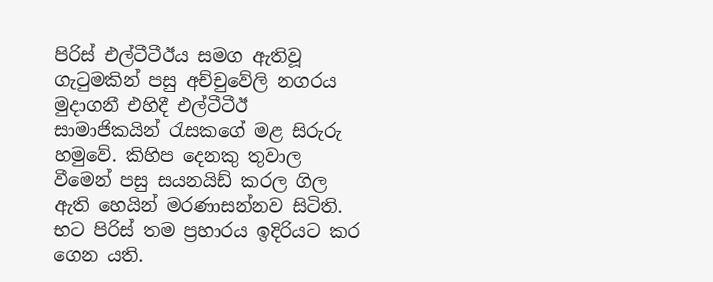පිරිස් එල්ටීටීඊය සමග ඇතිවූ ගැටුමකින් පසු අච්චුවේලි නගරය මුද‌ාගනී එහිදී එල්ටීටීඊ සාමාජිකයින් රැසකගේ මළ සිරුරු හමුවේ. කිහිප දෙනකු තුවාල වීමෙන් පසු සයනයිඩ් කරල ගිල ඇති හෙයින් මරණාසන්නව සිටිති. භට පිරිස් තම ප්‍රහාරය ඉදිරියට කර ගෙන යති.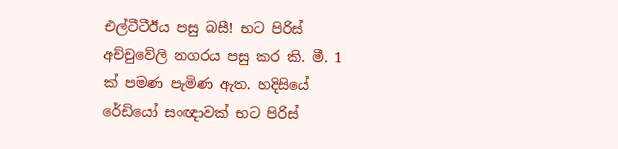එල්ටීටීඊය පසු බසී! භට පිරිස් අච්චුවේලි නගරය පසු කර කි. මී. 1 ක් පමණ පැමිණ ඇත. හදිසියේ රේඩියෝ සංඥාවක් භට පිරිස්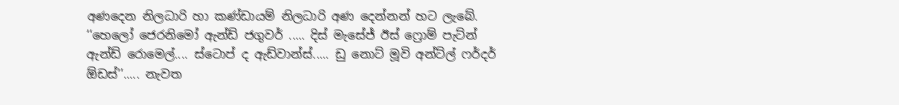අණදෙන නිලධාරි හා කණ්ඩායම් නිලධාරි අණ දෙන්නන් හට ලැබේ. ‘‘හෙලෝ ජෙරනිමෝ ඇන්ඩ් ජගුවර් ..... දිස් මැසේජ් ඊස් ෆ්‍රොම් පැට්න් ඇන්ඩ් රොමෙල්.... ස්ටොප් ද ඇඩ්වාන්ස්..... ඩු නොට් මූවි අන්ට්ල් ෆර්දර් ඕඩස්’’..... නැවත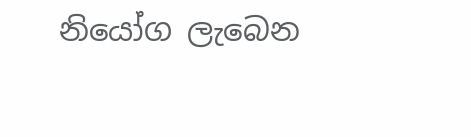නියෝග ලැබෙන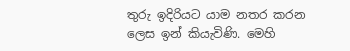තුරු ඉදිරියට යාම නතර කරන ලෙස ඉන් කියැවිණි. මෙහි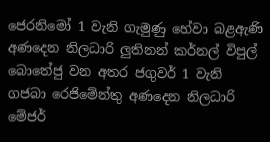ජෙරනිමෝ 1 වැනි ගැමුණු හේවා බළඇණි අණදෙන නිලධාරි ලුතිනන් කර්නල් විපුල් බොතේජු වන අතර ජගුවර් 1 වැනි ගජබා රෙජිමේන්තු අණදෙන නිලධාරි මේජර්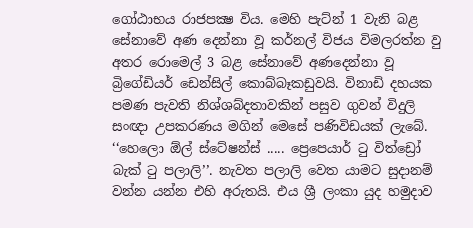ගෝඨාභය රාජපක්‍ෂ විය. මෙහි පැට්න් 1 වැනි බළ සේනාවේ අණ දෙන්නා වූ කර්නල් විජය විමලරත්න වු අතර රොමෙල් 3 බළ සේනාවේ අණදෙන්නා වූ බ්‍රිගේඩියර් ඩෙන්සිල් කොබ්බෑකඩුවයි. විනාඩි දහයක පමණ පැවති නිශ්ශබ්දතාවකින් පසුව ගුවන් විදුලි සංඥා උපකරණය මගින් මෙසේ පණිවිඩයක් ලැබේ. ‘‘හෙලො ඕල් ස්ටේෂන්ස් ..... ප්‍රෙපෙයාර් ටු විත්ඩ්‍රෝ බැක් ටු පලාලි’’. නැවත පලාලි වෙත යාමට සුද‌ානම් වන්න යන්න එහි අරුතයි. එය ශ්‍රී ලංකා යුද හමුද‌ාව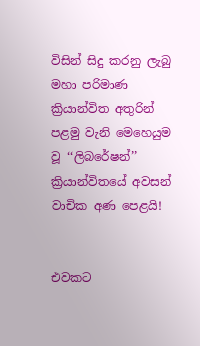විසින් සිදු කරනු ලැබු මහා පරිමාණ ක්‍රියාන්විත අතුරින් පළමු වැනි මෙහෙයුම වූ ‘‘ලිබරේෂන්’’ ක්‍රියාන්විතයේ අවසන් වාචික අණ පෙළයි!


එවකට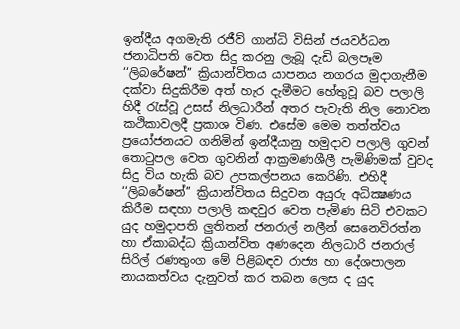ඉන්දීය අගමැති රජීව් ගාන්ධි විසින් ජයවර්ධන ජනාධිපති වෙත සිදු කරනු ලැබූ දැඩි බලපෑම ‘‘ලිබරේෂන්’’ ක්‍රියාන්විතය යාපනය නගරය මුද‌ාගැනීම දක්වා සිදුකිරීම අත් හැර දැමීමට හේතුවූ බව පලාලි හිදී රැස්වූ උසස් නිලධාරීන් අතර පැවැති නිල නොවන කථිකාවලදී ප්‍රකාශ විණ. එසේම මෙම තත්ත්වය ප්‍රයෝජනයට ගනිමින් ඉන්දීයානු හමුද‌ාව පලාලි ගුවන් තොටුපල වෙත ගුවනින් ආක්‍රමණශීලී පැමිණිමක් වුවද සිදු විය හැකි බව උපකල්පනය කෙරිණි. එහිදී ‘‘ලිබරේෂන්’’ ක්‍රියාන්විතය සිදුවන අයුරු අධික්‍ෂණය කිරීම සඳහා පලාලි කඳවුර වෙත පැමිණ සිටි එවකට යුද හමුද‌ාපති ලුතිතන් ජනරාල් නලීන් සෙනෙවිරත්න හා ඒකාබද්ධ ක්‍රියාන්විත අණදෙන නිලධාරි ජනරාල් සිරිල් රණතුංග මේ පිළිබඳව රාජ්‍ය හා දේශපාලන නායකත්වය දැනුවත් කර තබන ලෙස ද යුද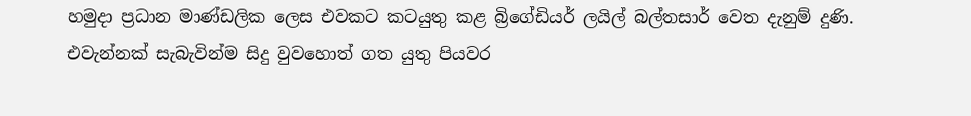හමුද‌ා ප්‍රධාන මාණ්ඩලික ලෙස එවකට කටයුතු කළ බ්‍රිගේඩියර් ලයිල් බල්තසාර් වෙත දැනුම් දුණි. එවැන්නක් සැබැවින්ම සිදු වුවහොත් ගත යුතු පියවර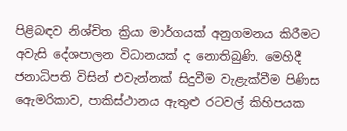පිළිබඳව නිශ්චිත ක්‍රියා මාර්ගයක් අනුගමනය කිරීමට අවැසි දේශපාලන විධානයක් ද නොතිබුණි. මෙහිදී ජනාධිපති විසින් එවැන්නක් සිදුවීම වැළැක්වීම පිණිස ඇෙමරිකාව, පාකිස්ථානය ඇතුළු රටවල් කිහිපයක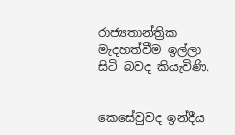රාජ්‍යතාන්ත්‍රික මැදහත්වීම ඉල්ලා සිටි බවද කියැවිණි.


කෙසේවුවද ඉන්දීය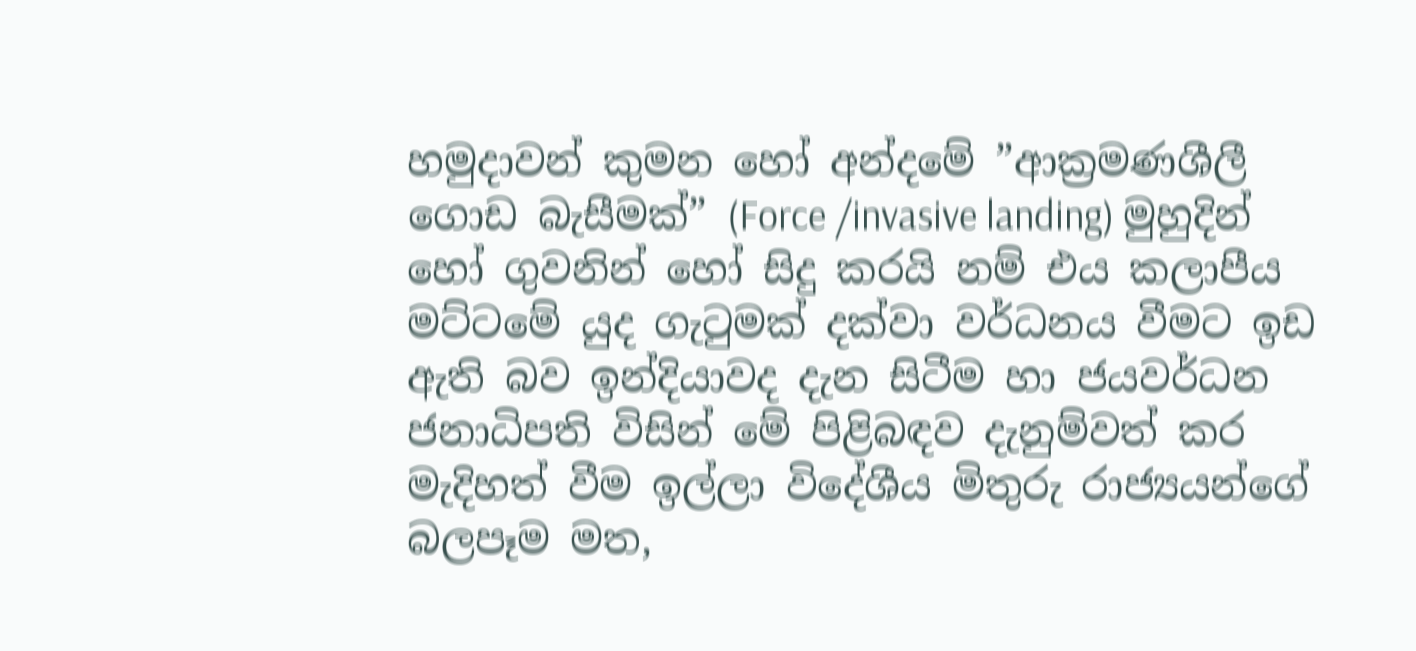හමුදාවන් කුමන හෝ අන්දමේ ”ආක්‍රමණශීලී ගොඩ බැසීමක්” (Force /invasive landing) මුහුදින් හෝ ගුවනින් හෝ සිදු කරයි නම් එය කලාපීය මට්ටමේ යුද ගැටුමක් දක්වා වර්ධනය වීමට ඉඩ ඇති බව ඉන්දියාවද දැන සිටීම හා ජයවර්ධන ජනාධිපති විසින් මේ පිළිබඳව දැනුම්වත් කර මැදිහත් වීම ඉල්ලා විදේශීය මිතුරු රාජ්‍යයන්ගේ බලපෑම මත,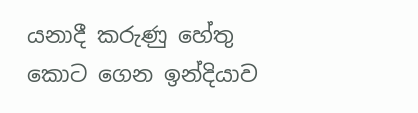යනාදී කරුණු හේතු කොට ගෙන ඉන්දියාව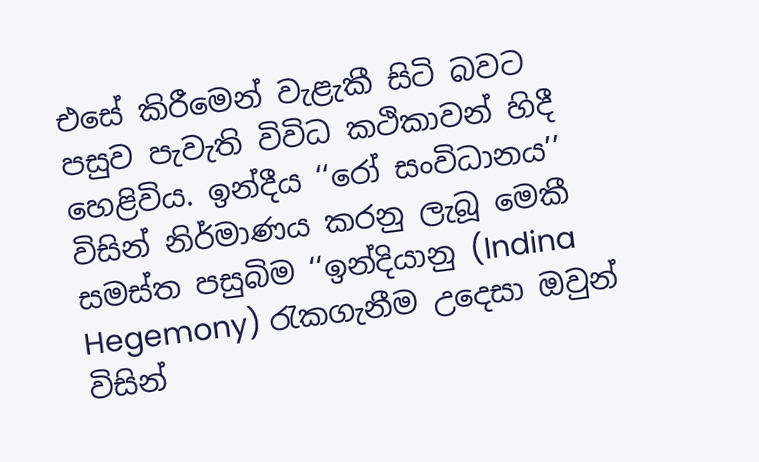එසේ කිරීමෙන් වැළැකී සිටි බවට පසුව පැවැති විවිධ කථිකාවන් හිදී හෙළිවිය. ඉන්දීය ‘‘රෝ සංවිධානය’’ විසින් නිර්මාණය කරනු ලැබූ මෙකී සමස්ත පසුබිම ‘‘ඉන්දියානු (Indina Hegemony) රැකගැනීම උදෙසා ඔවුන් විසින්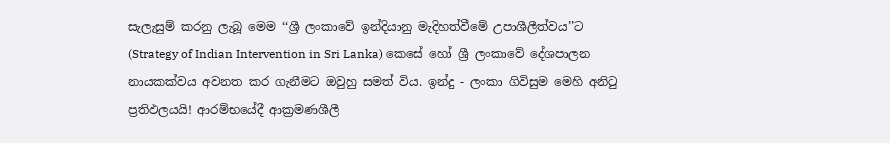සැලැසුම් කරනු ලැබූ මෙම ‘‘ශ්‍රී ලංකාවේ ඉන්දියානු මැදිහත්වීමේ උපාශීලීත්වය’’ට (Strategy of Indian Intervention in Sri Lanka) කෙසේ හෝ ශ්‍රී ලංකාවේ දේශපාලන නායකක්වය අවනත කර ගැනීමට ඔවුහු සමත් විය. ඉන්දු - ලංකා ගිවිසුම මෙහි අනිටු ප්‍රතිඵලයයි! ආරම්භයේදී ආක්‍රමණශීලී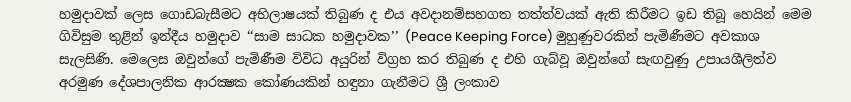හමුද‌ාවක් ලෙස ගොඩබැසීමට අභිලාෂයක් තිබුණ ද එය අවද‌ානම්සහගත තත්ත්වයක් ඇති කිරීමට ඉඩ තිබූ හෙයින් මෙම ගිවිසුම තුළින් ඉන්දීය හමුද‌ාව ‘‘සාම සාධක හමුද‌ාවක’’ (Peace Keeping Force) මුහුණුවරකින් පැමිණීමට අවකාශ සැලසිණි. මෙලෙස ඔවුන්ගේ පැමිණීම විවිධ අයුරින් විග්‍රහ කර තිබුණ ද එහි ගැබ්වූ ඔවුන්ගේ සැඟවුණු උපායශීලිත්ව අරමුණ දේශපාලනික ආරක්‍ෂක කෝණයකින් හඳුනා ගැනීමට ශ්‍රී ලංකාව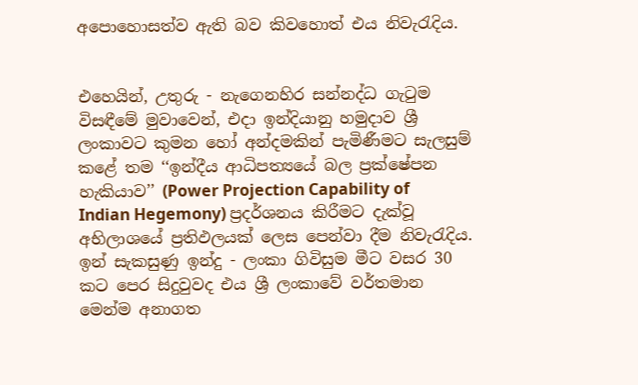අපොහොසත්ව ඇති බව කිවහොත් එය නිවැරැදිය.


එහෙයින්, උතුරු - නැගෙනහිර සන්නද්ධ ගැටුම විසඳීමේ මුවාවෙන්, එද‌ා ඉන්දියානු හමුද‌ාව ශ්‍රී ලංකාවට කුමන හෝ අන්දමකින් පැමිණීමට සැලසුම් කළේ තම ‘‘ඉන්දීය ආධිපත්‍යයේ බල ප්‍රක්ෂේපන හැකියාව’’ (Power Projection Capability of Indian Hegemony) ප්‍රදර්ශනය කිරීමට දැක්වූ අභිලාශයේ ප්‍රතිඵලයක් ලෙස පෙන්වා දීම නිවැරැදිය. ඉන් සැකසුණු ඉන්දු - ලංකා ගිවිසුම මීට වසර 30 කට පෙර සිදුවුවද එය ශ්‍රී ලංකාවේ වර්තමාන මෙන්ම අනාගත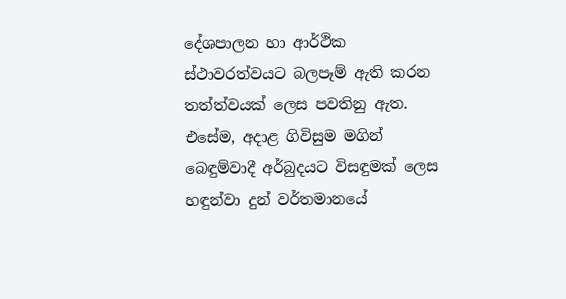දේශපාලන හා ආර්ථික ස්ථාවරත්වයට බලපෑම් ඇති කරන තත්ත්වයක් ලෙස පවතිනු ඇත. එසේම, අද‌ාළ ගිවිසුම මගින් බෙඳුම්වාදී අර්බුදයට විසඳුමක් ලෙස හඳුන්වා දුන් වර්තමානයේ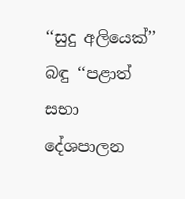‘‘සුදු අලියෙක්’’ බඳු ‘‘පළාත් සභා දේශපාලන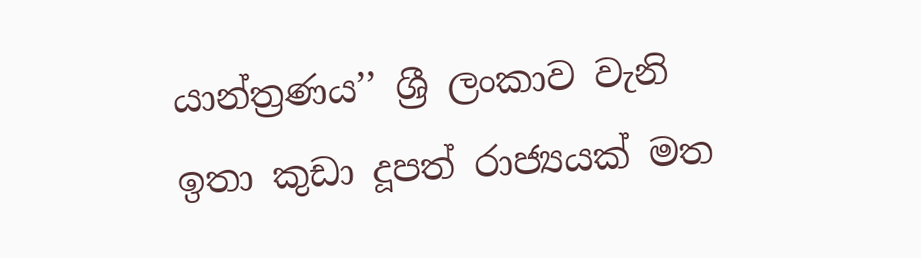යාන්ත්‍රණය’’ ශ්‍රී ලංකාව වැනි ඉතා කුඩා දූපත් රාජ්‍යයක් මත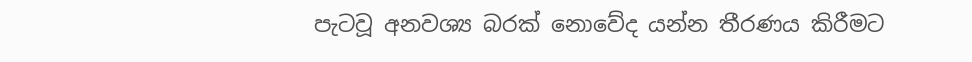පැටවූ අනවශ්‍ය බරක් නොවේද යන්න තීරණය කිරීමට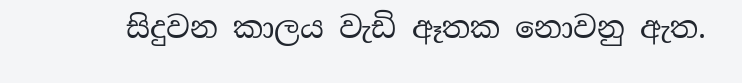සිදුවන කාලය වැඩි ඈතක නොවනු ඇත.